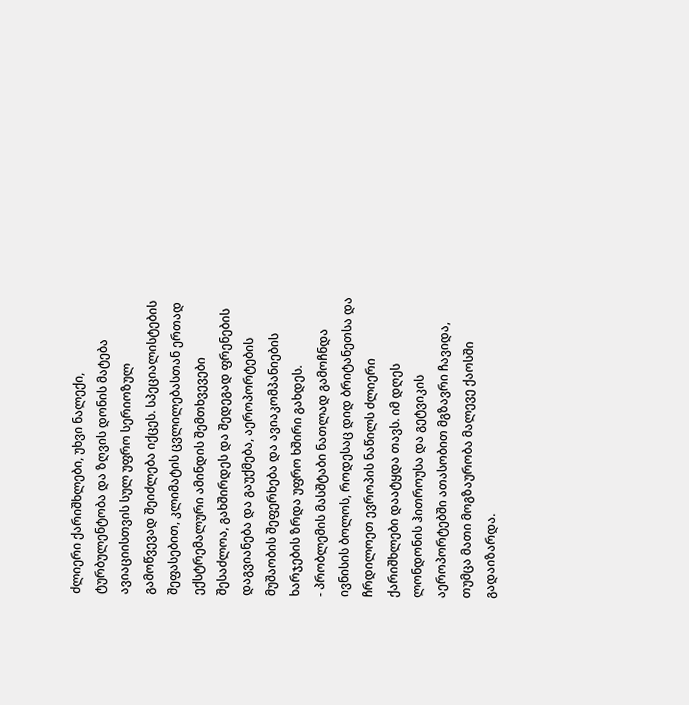ძლიერი ქარიშხლები, უხვი ნალექი, ტურბულენტობა და ზღვის დონის მატება ავიაციისთვის სულ უფრო სერიოზულ გამოწვევად შეიძლება იქცეს. სპეციალისტების შეფასებით, კლიმატის ცვლილებასთან ერთად ექსტრემალური ამინდის შემთხვევები შესაძლოა, გახშირდეს და შედეგად ფრენების დაგვიანება და გაუქმება, აეროპორტების მუშაობის შეფერხება და ავიაკომპანიების ხარჯების ზრდა უფრო ხშირი გახდეს.
- პრობლემის მასშტაბი ნათლად გამოჩნდა ივნისის ბოლოს, როდესაც დიდ ბრიტანეთსა და ჩრდილოეთ ევროპის ნაწილს ძლიერი ქარიშხლები დაატყდა თავს. იმ დღეს ლონდონის ჰითროუსა და გეტვიკის აეროპორტებში ათასობით მგზავრი ჩავიდა, თუმცა მათი მოგზაურობა მალევე ქაოსში გადაიზარდა.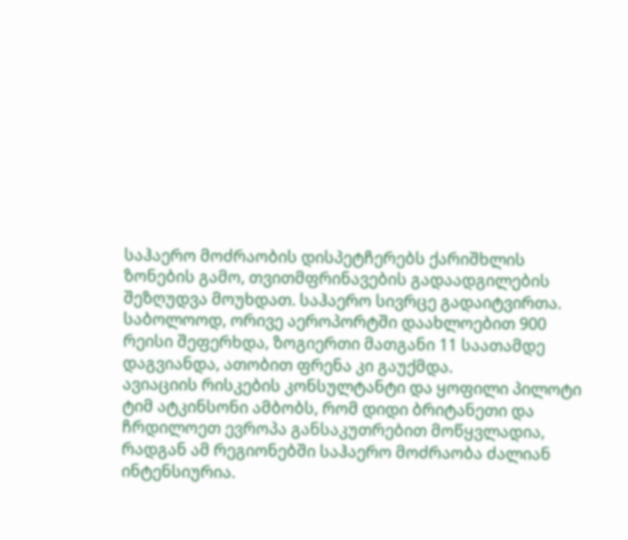საჰაერო მოძრაობის დისპეტჩერებს ქარიშხლის ზონების გამო, თვითმფრინავების გადაადგილების შეზღუდვა მოუხდათ. საჰაერო სივრცე გადაიტვირთა. საბოლოოდ, ორივე აეროპორტში დაახლოებით 900 რეისი შეფერხდა, ზოგიერთი მათგანი 11 საათამდე დაგვიანდა, ათობით ფრენა კი გაუქმდა.
ავიაციის რისკების კონსულტანტი და ყოფილი პილოტი ტიმ ატკინსონი ამბობს, რომ დიდი ბრიტანეთი და ჩრდილოეთ ევროპა განსაკუთრებით მოწყვლადია, რადგან ამ რეგიონებში საჰაერო მოძრაობა ძალიან ინტენსიურია.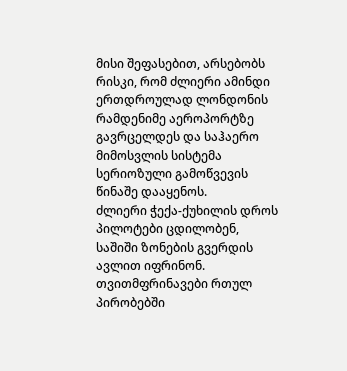მისი შეფასებით, არსებობს რისკი, რომ ძლიერი ამინდი ერთდროულად ლონდონის რამდენიმე აეროპორტზე გავრცელდეს და საჰაერო მიმოსვლის სისტემა სერიოზული გამოწვევის წინაშე დააყენოს.
ძლიერი ჭექა-ქუხილის დროს პილოტები ცდილობენ, საშიში ზონების გვერდის ავლით იფრინონ. თვითმფრინავები რთულ პირობებში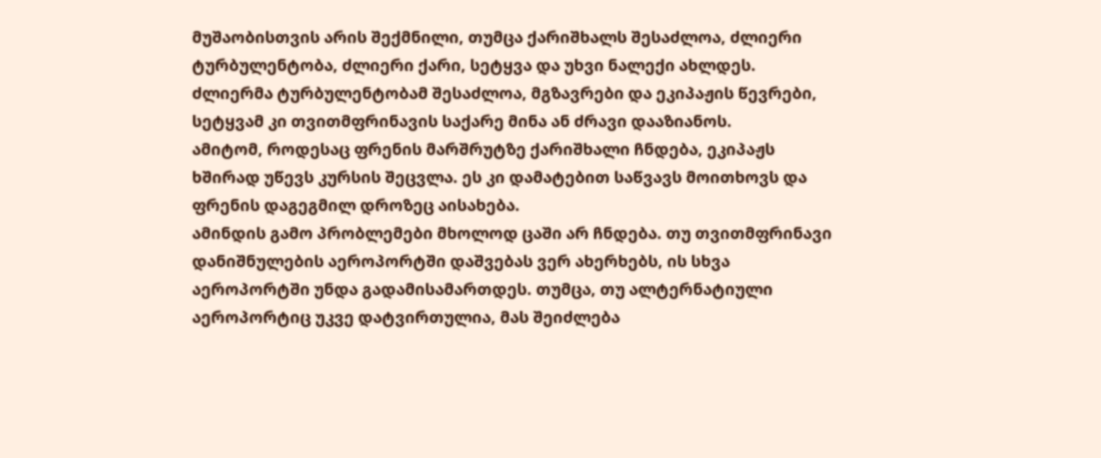მუშაობისთვის არის შექმნილი, თუმცა ქარიშხალს შესაძლოა, ძლიერი ტურბულენტობა, ძლიერი ქარი, სეტყვა და უხვი ნალექი ახლდეს.
ძლიერმა ტურბულენტობამ შესაძლოა, მგზავრები და ეკიპაჟის წევრები, სეტყვამ კი თვითმფრინავის საქარე მინა ან ძრავი დააზიანოს.
ამიტომ, როდესაც ფრენის მარშრუტზე ქარიშხალი ჩნდება, ეკიპაჟს ხშირად უწევს კურსის შეცვლა. ეს კი დამატებით საწვავს მოითხოვს და ფრენის დაგეგმილ დროზეც აისახება.
ამინდის გამო პრობლემები მხოლოდ ცაში არ ჩნდება. თუ თვითმფრინავი დანიშნულების აეროპორტში დაშვებას ვერ ახერხებს, ის სხვა აეროპორტში უნდა გადამისამართდეს. თუმცა, თუ ალტერნატიული აეროპორტიც უკვე დატვირთულია, მას შეიძლება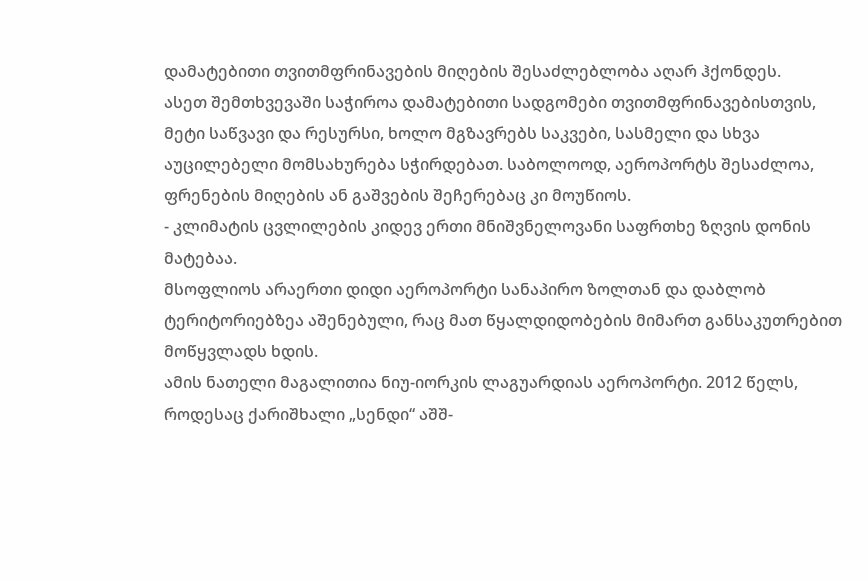დამატებითი თვითმფრინავების მიღების შესაძლებლობა აღარ ჰქონდეს.
ასეთ შემთხვევაში საჭიროა დამატებითი სადგომები თვითმფრინავებისთვის, მეტი საწვავი და რესურსი, ხოლო მგზავრებს საკვები, სასმელი და სხვა აუცილებელი მომსახურება სჭირდებათ. საბოლოოდ, აეროპორტს შესაძლოა, ფრენების მიღების ან გაშვების შეჩერებაც კი მოუწიოს.
- კლიმატის ცვლილების კიდევ ერთი მნიშვნელოვანი საფრთხე ზღვის დონის მატებაა.
მსოფლიოს არაერთი დიდი აეროპორტი სანაპირო ზოლთან და დაბლობ ტერიტორიებზეა აშენებული, რაც მათ წყალდიდობების მიმართ განსაკუთრებით მოწყვლადს ხდის.
ამის ნათელი მაგალითია ნიუ-იორკის ლაგუარდიას აეროპორტი. 2012 წელს, როდესაც ქარიშხალი „სენდი“ აშშ-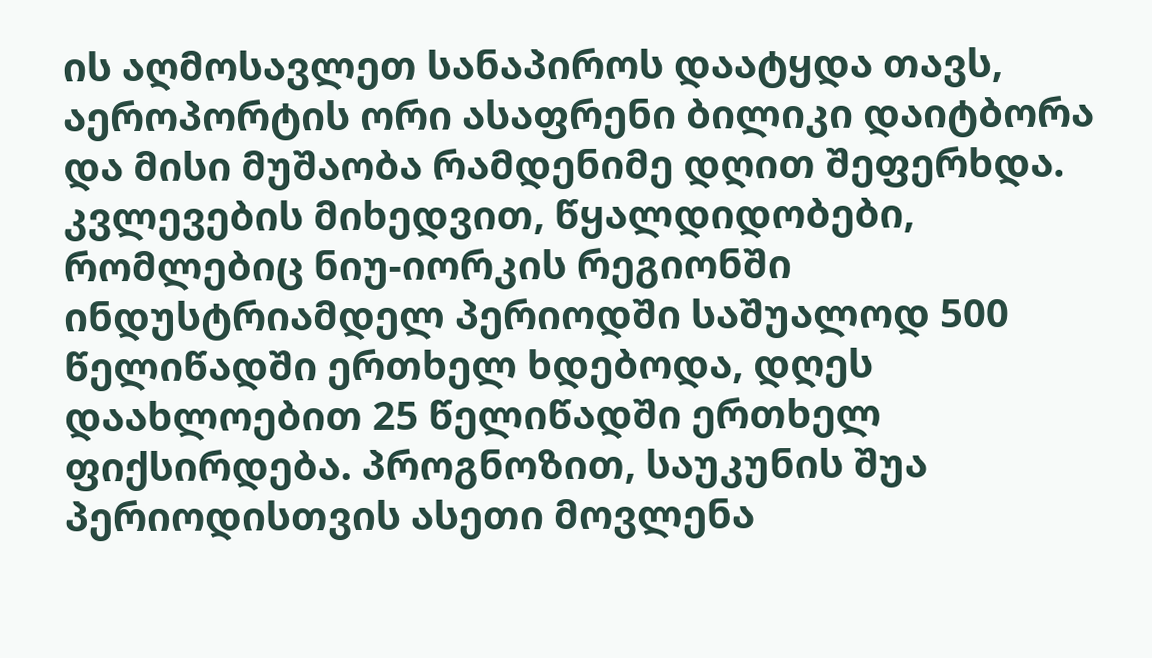ის აღმოსავლეთ სანაპიროს დაატყდა თავს, აეროპორტის ორი ასაფრენი ბილიკი დაიტბორა და მისი მუშაობა რამდენიმე დღით შეფერხდა.
კვლევების მიხედვით, წყალდიდობები, რომლებიც ნიუ-იორკის რეგიონში ინდუსტრიამდელ პერიოდში საშუალოდ 500 წელიწადში ერთხელ ხდებოდა, დღეს დაახლოებით 25 წელიწადში ერთხელ ფიქსირდება. პროგნოზით, საუკუნის შუა პერიოდისთვის ასეთი მოვლენა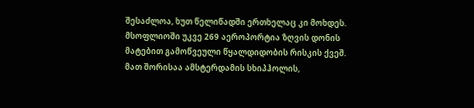შესაძლოა, ხუთ წელიწადში ერთხელაც კი მოხდეს.
მსოფლიოში უკვე 269 აეროპორტია ზღვის დონის მატებით გამოწვეული წყალდიდობის რისკის ქვეშ. მათ შორისაა ამსტერდამის სხიპჰოლის,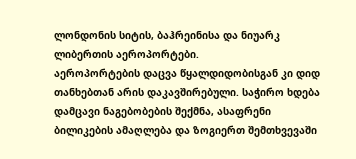ლონდონის სიტის, ბაჰრეინისა და ნიუარკ ლიბერთის აეროპორტები.
აეროპორტების დაცვა წყალდიდობისგან კი დიდ თანხებთან არის დაკავშირებული. საჭირო ხდება დამცავი ნაგებობების შექმნა, ასაფრენი ბილიკების ამაღლება და ზოგიერთ შემთხვევაში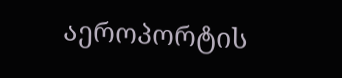აეროპორტის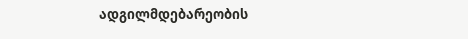ადგილმდებარეობის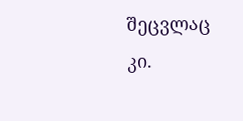შეცვლაც კი.